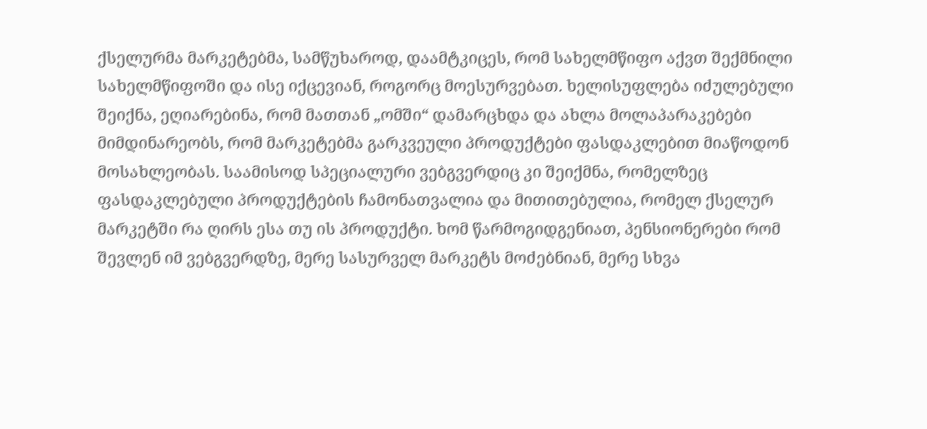ქსელურმა მარკეტებმა, სამწუხაროდ, დაამტკიცეს, რომ სახელმწიფო აქვთ შექმნილი სახელმწიფოში და ისე იქცევიან, როგორც მოესურვებათ. ხელისუფლება იძულებული შეიქნა, ეღიარებინა, რომ მათთან „ომში“ დამარცხდა და ახლა მოლაპარაკებები მიმდინარეობს, რომ მარკეტებმა გარკვეული პროდუქტები ფასდაკლებით მიაწოდონ მოსახლეობას. საამისოდ სპეციალური ვებგვერდიც კი შეიქმნა, რომელზეც ფასდაკლებული პროდუქტების ჩამონათვალია და მითითებულია, რომელ ქსელურ მარკეტში რა ღირს ესა თუ ის პროდუქტი. ხომ წარმოგიდგენიათ, პენსიონერები რომ შევლენ იმ ვებგვერდზე, მერე სასურველ მარკეტს მოძებნიან, მერე სხვა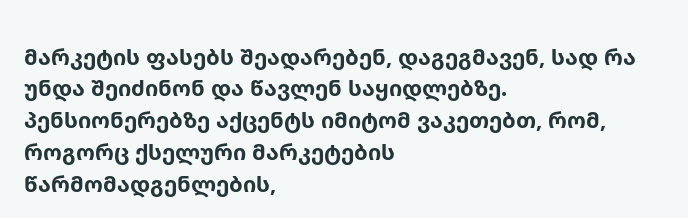მარკეტის ფასებს შეადარებენ, დაგეგმავენ, სად რა უნდა შეიძინონ და წავლენ საყიდლებზე. პენსიონერებზე აქცენტს იმიტომ ვაკეთებთ, რომ, როგორც ქსელური მარკეტების წარმომადგენლების,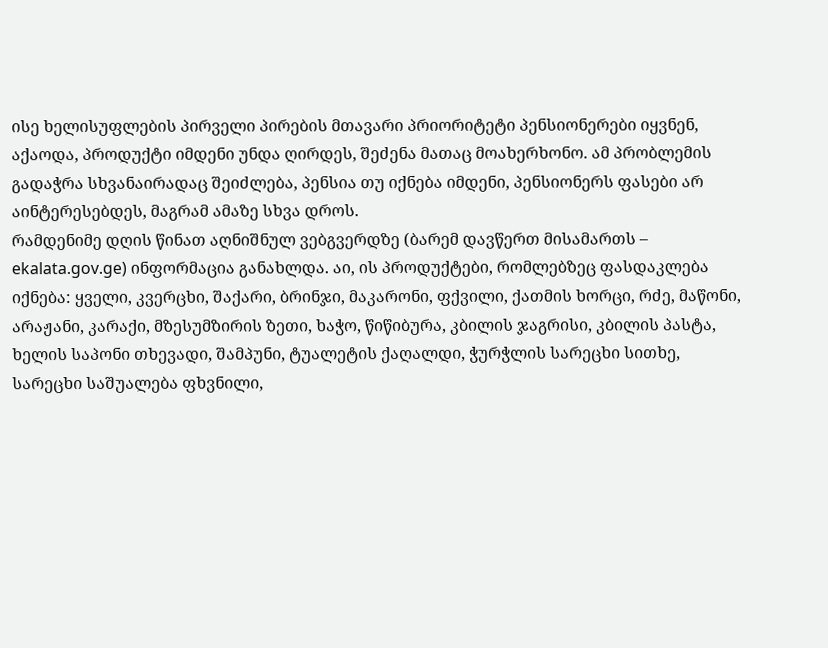ისე ხელისუფლების პირველი პირების მთავარი პრიორიტეტი პენსიონერები იყვნენ, აქაოდა, პროდუქტი იმდენი უნდა ღირდეს, შეძენა მათაც მოახერხონო. ამ პრობლემის გადაჭრა სხვანაირადაც შეიძლება, პენსია თუ იქნება იმდენი, პენსიონერს ფასები არ აინტერესებდეს, მაგრამ ამაზე სხვა დროს.
რამდენიმე დღის წინათ აღნიშნულ ვებგვერდზე (ბარემ დავწერთ მისამართს – ekalata.gov.ge) ინფორმაცია განახლდა. აი, ის პროდუქტები, რომლებზეც ფასდაკლება იქნება: ყველი, კვერცხი, შაქარი, ბრინჯი, მაკარონი, ფქვილი, ქათმის ხორცი, რძე, მაწონი, არაჟანი, კარაქი, მზესუმზირის ზეთი, ხაჭო, წიწიბურა, კბილის ჯაგრისი, კბილის პასტა, ხელის საპონი თხევადი, შამპუნი, ტუალეტის ქაღალდი, ჭურჭლის სარეცხი სითხე, სარეცხი საშუალება ფხვნილი,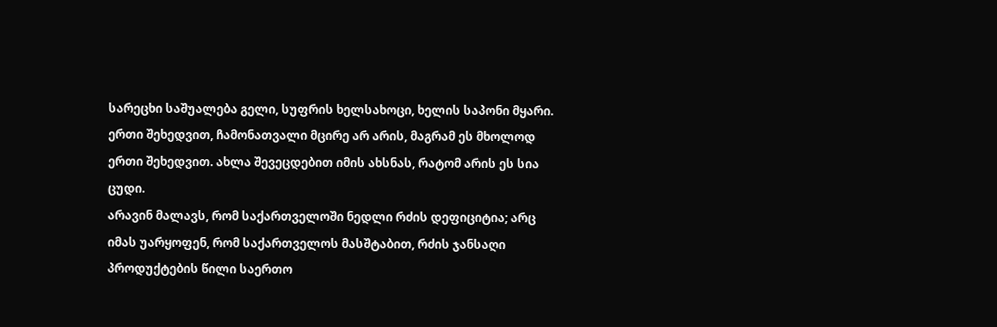სარეცხი საშუალება გელი, სუფრის ხელსახოცი, ხელის საპონი მყარი. ერთი შეხედვით, ჩამონათვალი მცირე არ არის, მაგრამ ეს მხოლოდ ერთი შეხედვით. ახლა შევეცდებით იმის ახსნას, რატომ არის ეს სია ცუდი.
არავინ მალავს, რომ საქართველოში ნედლი რძის დეფიციტია; არც იმას უარყოფენ, რომ საქართველოს მასშტაბით, რძის ჯანსაღი პროდუქტების წილი საერთო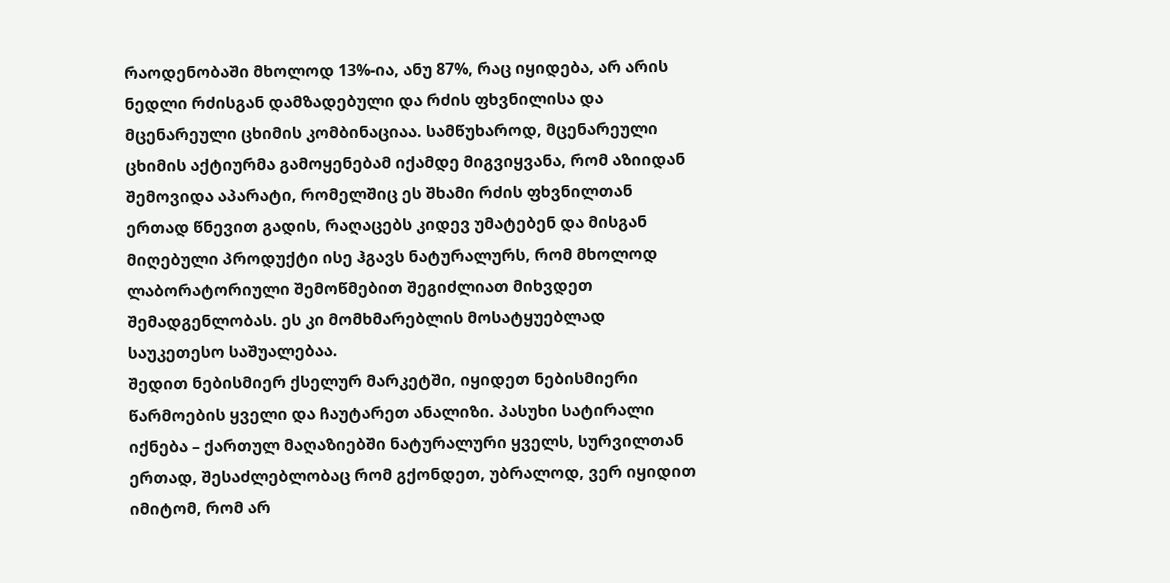რაოდენობაში მხოლოდ 13%-ია, ანუ 87%, რაც იყიდება, არ არის ნედლი რძისგან დამზადებული და რძის ფხვნილისა და მცენარეული ცხიმის კომბინაციაა. სამწუხაროდ, მცენარეული ცხიმის აქტიურმა გამოყენებამ იქამდე მიგვიყვანა, რომ აზიიდან შემოვიდა აპარატი, რომელშიც ეს შხამი რძის ფხვნილთან ერთად წნევით გადის, რაღაცებს კიდევ უმატებენ და მისგან მიღებული პროდუქტი ისე ჰგავს ნატურალურს, რომ მხოლოდ ლაბორატორიული შემოწმებით შეგიძლიათ მიხვდეთ შემადგენლობას. ეს კი მომხმარებლის მოსატყუებლად საუკეთესო საშუალებაა.
შედით ნებისმიერ ქსელურ მარკეტში, იყიდეთ ნებისმიერი წარმოების ყველი და ჩაუტარეთ ანალიზი. პასუხი სატირალი იქნება – ქართულ მაღაზიებში ნატურალური ყველს, სურვილთან ერთად, შესაძლებლობაც რომ გქონდეთ, უბრალოდ, ვერ იყიდით იმიტომ, რომ არ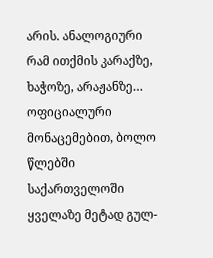არის. ანალოგიური რამ ითქმის კარაქზე, ხაჭოზე, არაჟანზე…
ოფიციალური მონაცემებით, ბოლო წლებში საქართველოში ყველაზე მეტად გულ-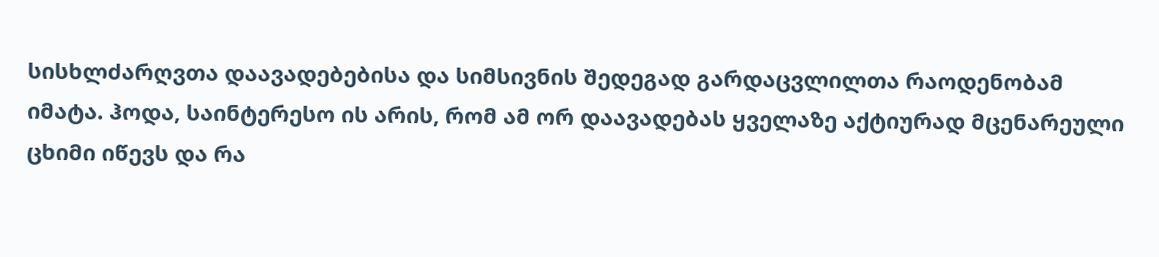სისხლძარღვთა დაავადებებისა და სიმსივნის შედეგად გარდაცვლილთა რაოდენობამ იმატა. ჰოდა, საინტერესო ის არის, რომ ამ ორ დაავადებას ყველაზე აქტიურად მცენარეული ცხიმი იწევს და რა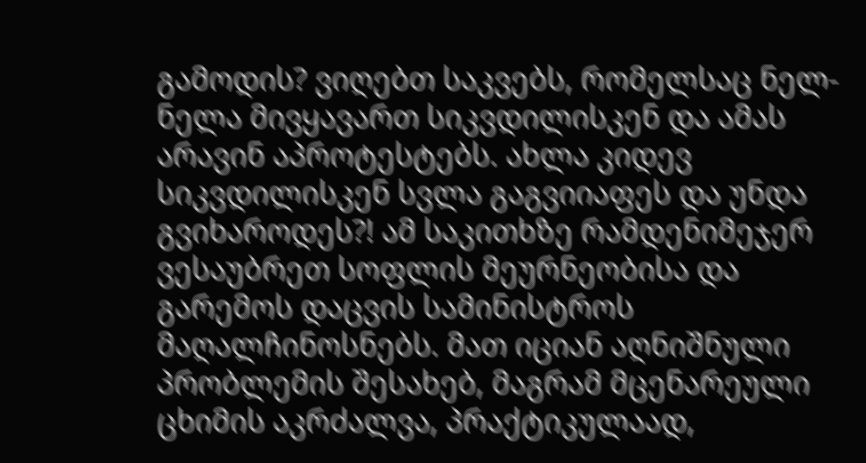გამოდის? ვიღებთ საკვებს, რომელსაც ნელ-ნელა მივყავართ სიკვდილისკენ და ამას არავინ აპროტესტებს. ახლა კიდევ სიკვდილისკენ სვლა გაგვიიაფეს და უნდა გვიხაროდეს?! ამ საკითხზე რამდენიმეჯერ ვესაუბრეთ სოფლის მეურნეობისა და გარემოს დაცვის სამინისტროს მაღალჩინოსნებს. მათ იციან აღნიშნული პრობლემის შესახებ, მაგრამ მცენარეული ცხიმის აკრძალვა, პრაქტიკულაად,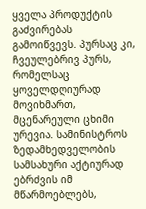ყველა პროდუქტის გაძვირებას გამოიწვევს. პურსაც კი, ჩვეულებრივ პურს, რომელსაც ყოველდღიურად მოვიხმართ, მცენარეული ცხიმი ურევია. სამინისტროს ზედამხედველობის სამსახური აქტიურად ებრძვის იმ მწარმოებლებს,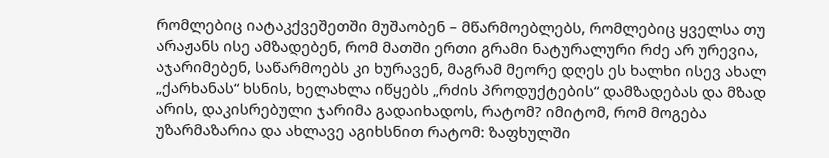რომლებიც იატაკქვეშეთში მუშაობენ – მწარმოებლებს, რომლებიც ყველსა თუ არაჟანს ისე ამზადებენ, რომ მათში ერთი გრამი ნატურალური რძე არ ურევია, აჯარიმებენ, საწარმოებს კი ხურავენ, მაგრამ მეორე დღეს ეს ხალხი ისევ ახალ „ქარხანას“ ხსნის, ხელახლა იწყებს „რძის პროდუქტების“ დამზადებას და მზად არის, დაკისრებული ჯარიმა გადაიხადოს, რატომ? იმიტომ, რომ მოგება უზარმაზარია და ახლავე აგიხსნით რატომ: ზაფხულში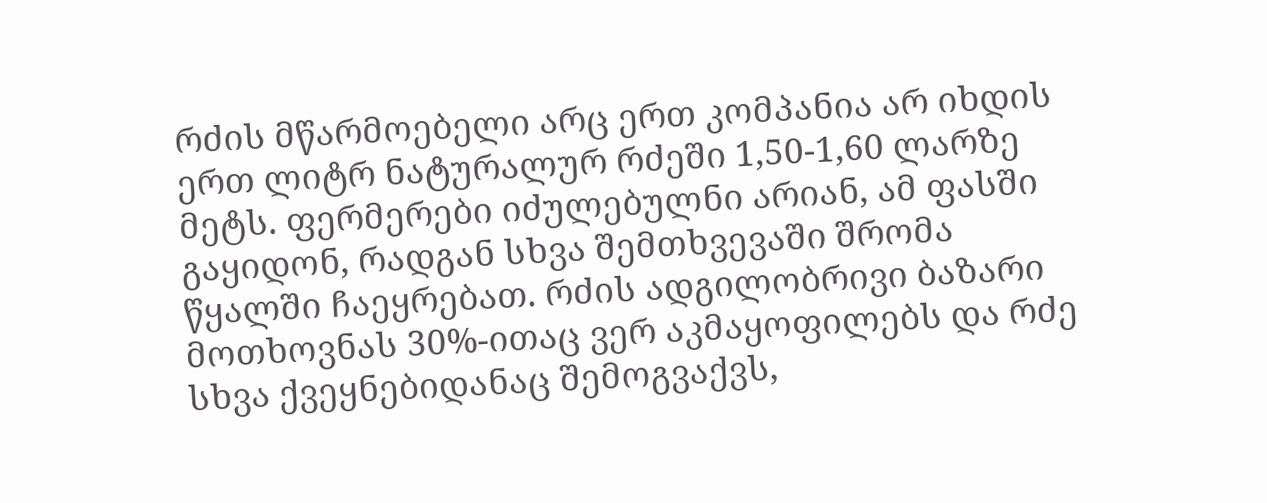რძის მწარმოებელი არც ერთ კომპანია არ იხდის ერთ ლიტრ ნატურალურ რძეში 1,50-1,60 ლარზე მეტს. ფერმერები იძულებულნი არიან, ამ ფასში გაყიდონ, რადგან სხვა შემთხვევაში შრომა წყალში ჩაეყრებათ. რძის ადგილობრივი ბაზარი მოთხოვნას 30%-ითაც ვერ აკმაყოფილებს და რძე სხვა ქვეყნებიდანაც შემოგვაქვს,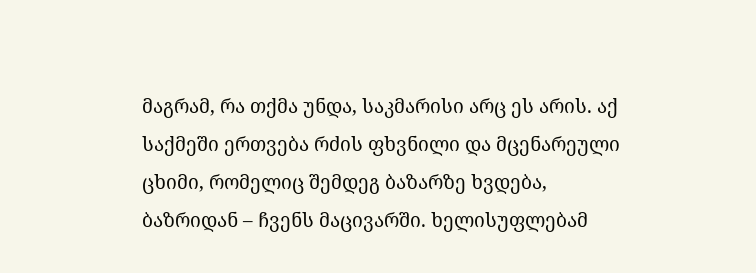მაგრამ, რა თქმა უნდა, საკმარისი არც ეს არის. აქ საქმეში ერთვება რძის ფხვნილი და მცენარეული ცხიმი, რომელიც შემდეგ ბაზარზე ხვდება, ბაზრიდან – ჩვენს მაცივარში. ხელისუფლებამ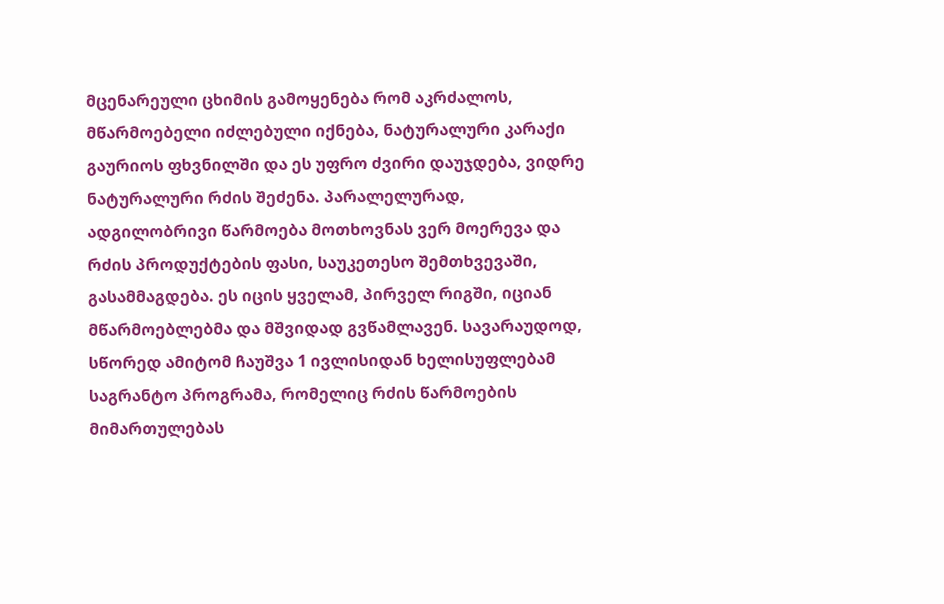მცენარეული ცხიმის გამოყენება რომ აკრძალოს, მწარმოებელი იძლებული იქნება, ნატურალური კარაქი გაურიოს ფხვნილში და ეს უფრო ძვირი დაუჯდება, ვიდრე ნატურალური რძის შეძენა. პარალელურად, ადგილობრივი წარმოება მოთხოვნას ვერ მოერევა და რძის პროდუქტების ფასი, საუკეთესო შემთხვევაში, გასამმაგდება. ეს იცის ყველამ, პირველ რიგში, იციან მწარმოებლებმა და მშვიდად გვწამლავენ. სავარაუდოდ, სწორედ ამიტომ ჩაუშვა 1 ივლისიდან ხელისუფლებამ საგრანტო პროგრამა, რომელიც რძის წარმოების მიმართულებას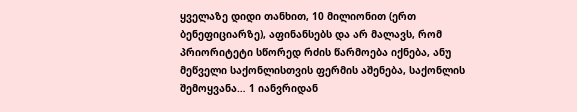ყველაზე დიდი თანხით, 10 მილიონით (ერთ ბენეფიციარზე), აფინანსებს და არ მალავს, რომ პრიორიტეტი სწორედ რძის წარმოება იქნება, ანუ მეწველი საქონლისთვის ფერმის აშენება, საქონლის შემოყვანა… 1 იანვრიდან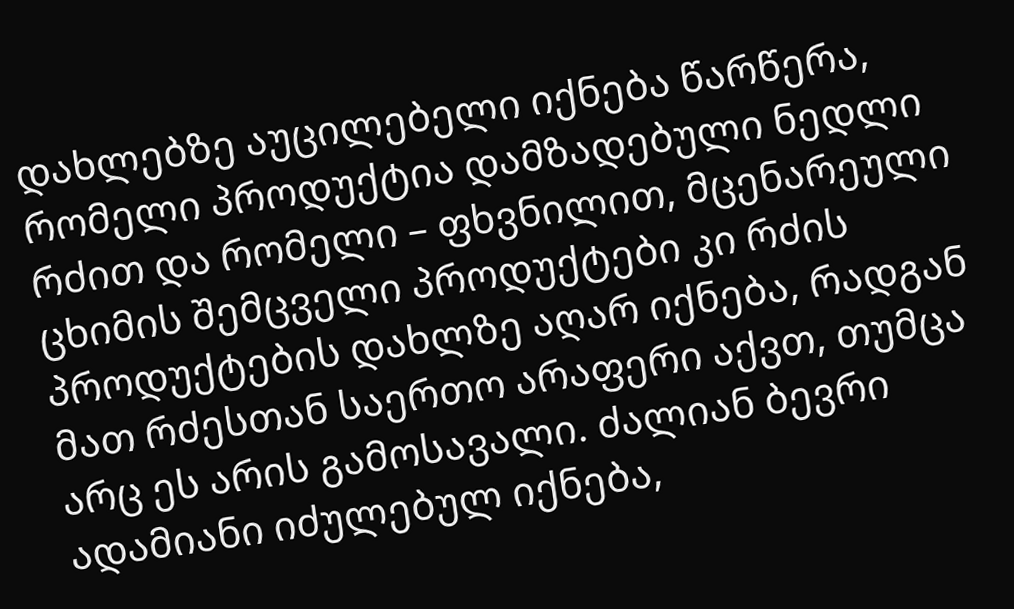დახლებზე აუცილებელი იქნება წარწერა, რომელი პროდუქტია დამზადებული ნედლი რძით და რომელი – ფხვნილით, მცენარეული ცხიმის შემცველი პროდუქტები კი რძის პროდუქტების დახლზე აღარ იქნება, რადგან მათ რძესთან საერთო არაფერი აქვთ, თუმცა არც ეს არის გამოსავალი. ძალიან ბევრი ადამიანი იძულებულ იქნება,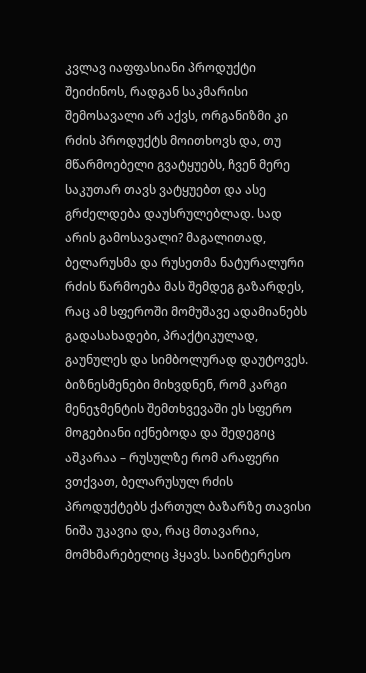კვლავ იაფფასიანი პროდუქტი შეიძინოს, რადგან საკმარისი შემოსავალი არ აქვს, ორგანიზმი კი რძის პროდუქტს მოითხოვს და, თუ მწარმოებელი გვატყუებს, ჩვენ მერე საკუთარ თავს ვატყუებთ და ასე გრძელდება დაუსრულებლად. სად არის გამოსავალი? მაგალითად, ბელარუსმა და რუსეთმა ნატურალური რძის წარმოება მას შემდეგ გაზარდეს, რაც ამ სფეროში მომუშავე ადამიანებს გადასახადები, პრაქტიკულად, გაუნულეს და სიმბოლურად დაუტოვეს. ბიზნესმენები მიხვდნენ, რომ კარგი მენეჯმენტის შემთხვევაში ეს სფერო მოგებიანი იქნებოდა და შედეგიც აშკარაა – რუსულზე რომ არაფერი ვთქვათ, ბელარუსულ რძის პროდუქტებს ქართულ ბაზარზე თავისი ნიშა უკავია და, რაც მთავარია, მომხმარებელიც ჰყავს. საინტერესო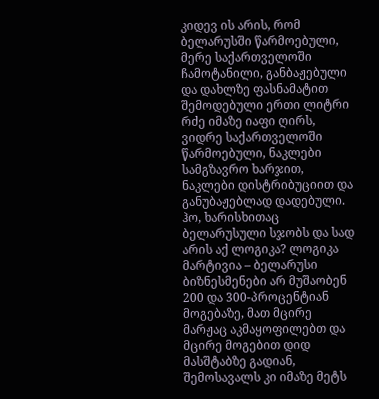კიდევ ის არის, რომ ბელარუსში წარმოებული, მერე საქართველოში ჩამოტანილი, განბაჟებული და დახლზე ფასნამატით შემოდებული ერთი ლიტრი რძე იმაზე იაფი ღირს, ვიდრე საქართველოში წარმოებული, ნაკლები სამგზავრო ხარჯით, ნაკლები დისტრიბუციით და განუბაჟებლად დადებული. ჰო, ხარისხითაც ბელარუსული სჯობს და სად არის აქ ლოგიკა? ლოგიკა მარტივია – ბელარუსი ბიზნესმენები არ მუშაობენ 200 და 300-პროცენტიან მოგებაზე, მათ მცირე მარჟაც აკმაყოფილებთ და მცირე მოგებით დიდ მასშტაბზე გადიან, შემოსავალს კი იმაზე მეტს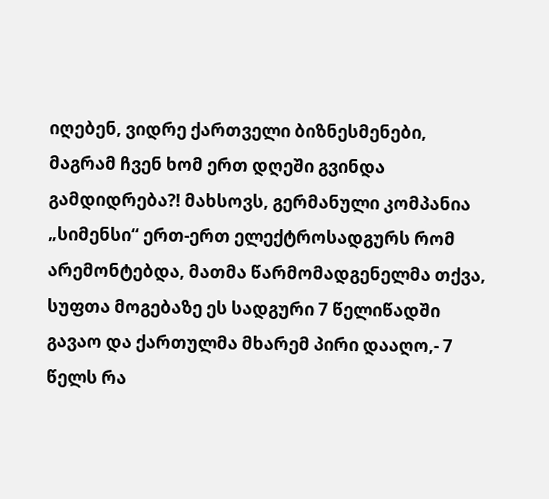იღებენ, ვიდრე ქართველი ბიზნესმენები, მაგრამ ჩვენ ხომ ერთ დღეში გვინდა გამდიდრება?! მახსოვს, გერმანული კომპანია „სიმენსი“ ერთ-ერთ ელექტროსადგურს რომ არემონტებდა, მათმა წარმომადგენელმა თქვა, სუფთა მოგებაზე ეს სადგური 7 წელიწადში გავაო და ქართულმა მხარემ პირი დააღო,- 7 წელს რა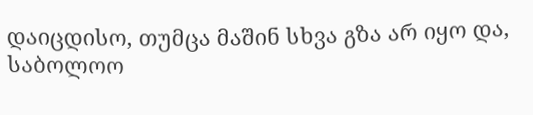დაიცდისო, თუმცა მაშინ სხვა გზა არ იყო და, საბოლოო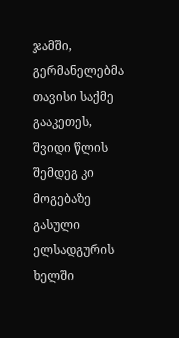ჯამში, გერმანელებმა თავისი საქმე გააკეთეს, შვიდი წლის შემდეგ კი მოგებაზე გასული ელსადგურის ხელში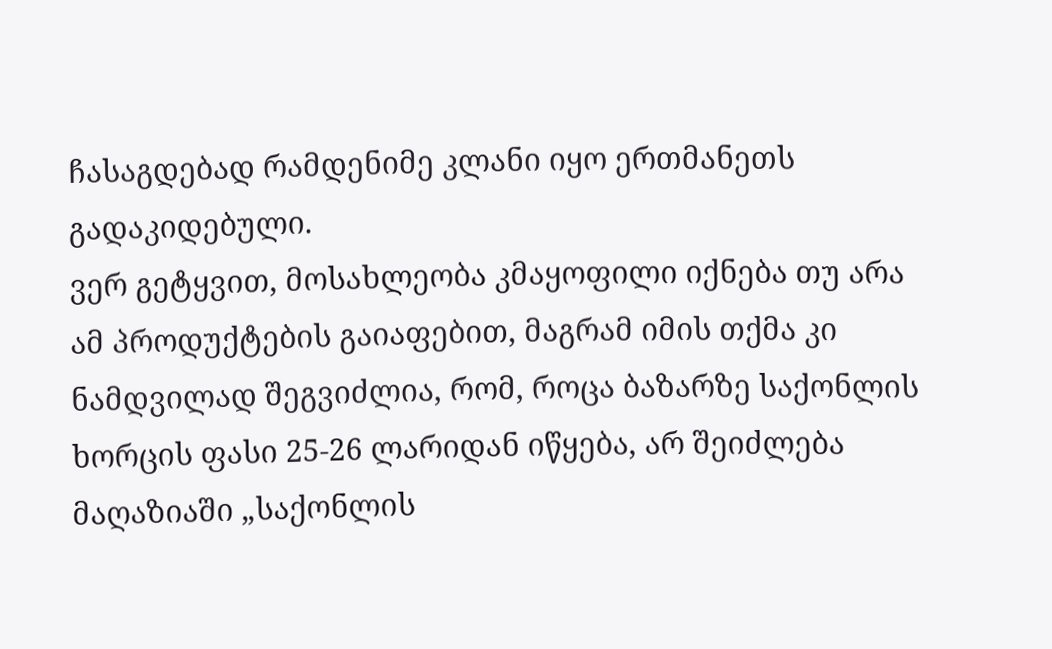ჩასაგდებად რამდენიმე კლანი იყო ერთმანეთს გადაკიდებული.
ვერ გეტყვით, მოსახლეობა კმაყოფილი იქნება თუ არა ამ პროდუქტების გაიაფებით, მაგრამ იმის თქმა კი ნამდვილად შეგვიძლია, რომ, როცა ბაზარზე საქონლის ხორცის ფასი 25-26 ლარიდან იწყება, არ შეიძლება მაღაზიაში „საქონლის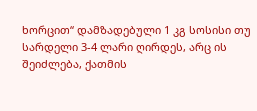ხორცით“ დამზადებული 1 კგ სოსისი თუ სარდელი 3-4 ლარი ღირდეს, არც ის შეიძლება, ქათმის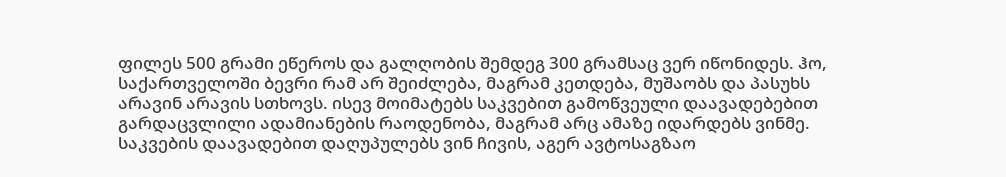ფილეს 500 გრამი ეწეროს და გალღობის შემდეგ 300 გრამსაც ვერ იწონიდეს. ჰო, საქართველოში ბევრი რამ არ შეიძლება, მაგრამ კეთდება, მუშაობს და პასუხს არავინ არავის სთხოვს. ისევ მოიმატებს საკვებით გამოწვეული დაავადებებით გარდაცვლილი ადამიანების რაოდენობა, მაგრამ არც ამაზე იდარდებს ვინმე. საკვების დაავადებით დაღუპულებს ვინ ჩივის, აგერ ავტოსაგზაო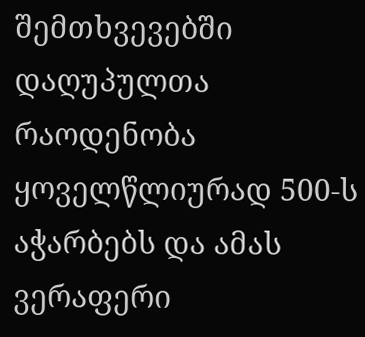შემთხვევებში დაღუპულთა რაოდენობა ყოველწლიურად 500-ს აჭარბებს და ამას ვერაფერი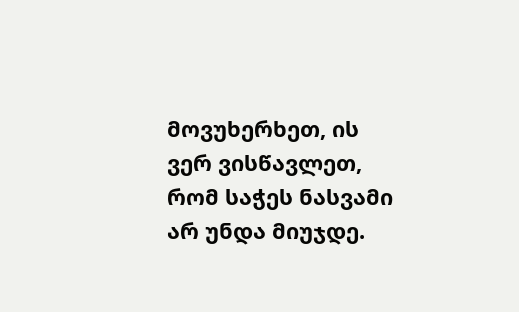მოვუხერხეთ, ის ვერ ვისწავლეთ, რომ საჭეს ნასვამი არ უნდა მიუჯდე.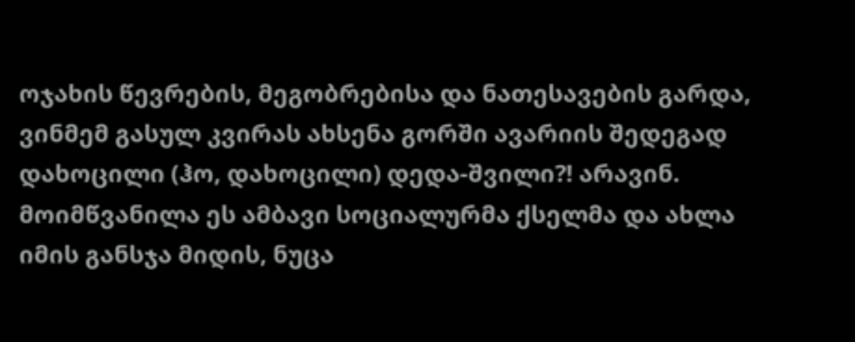ოჯახის წევრების, მეგობრებისა და ნათესავების გარდა, ვინმემ გასულ კვირას ახსენა გორში ავარიის შედეგად დახოცილი (ჰო, დახოცილი) დედა-შვილი?! არავინ. მოიმწვანილა ეს ამბავი სოციალურმა ქსელმა და ახლა იმის განსჯა მიდის, ნუცა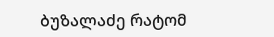ბუზალაძე რატომ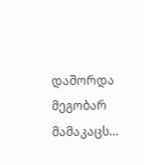დაშორდა მეგობარ მამაკაცს…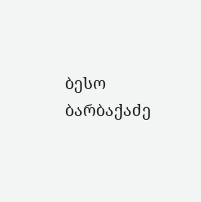ბესო ბარბაქაძე